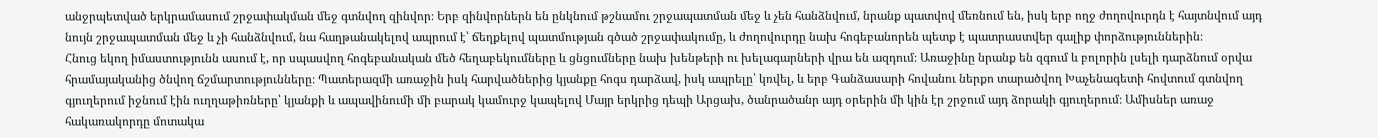անջրպետված երկրամասում շրջափակման մեջ գտնվող զինվոր։ Երբ զինվորներն են ընկնում թշնամու շրջապատման մեջ և չեն հանձնվում, նրանք պատվով մեռնում են, իսկ երբ ողջ ժողովուրդն է հայտնվում այդ նույն շրջապատման մեջ և չի հանձնվում, նա հաղթանակելով ապրում է՝ ճեղքելով պատմության գծած շրջափակումը, և ժողովուրդը նախ հոգեբանորեն պետք է պատրաստվեր գալիք փորձություններին։
Հնուց եկող իմաստությունն ասում է, որ սպասվող հոգեբանական մեծ հեղաբեկումները և ցնցումները նախ խենթերի ու խելագարների վրա են ազդում։ Առաջինը նրանք են զգում և բոլորին լսելի դարձնում օրվա հրամայականից ծնվող ճշմարտությունները։ Պատերազմի առաջին իսկ հարվածներից կյանքը հոգս դարձավ, իսկ ապրելը՝ կռվել, և երբ Գանձասարի հովանու ներքո տարածվող Խաչենագետի հովտում գտնվող գյուղերում իջնում էին ուղղաթիռները՝ կյանքի և ապավինումի մի բարակ կամուրջ կապելով Մայր երկրից դեպի Արցախ, ծանրածանր այդ օրերին մի կին էր շրջում այդ ձորակի գյուղերում։ Ամիսներ առաջ հակառակորդը մոտակա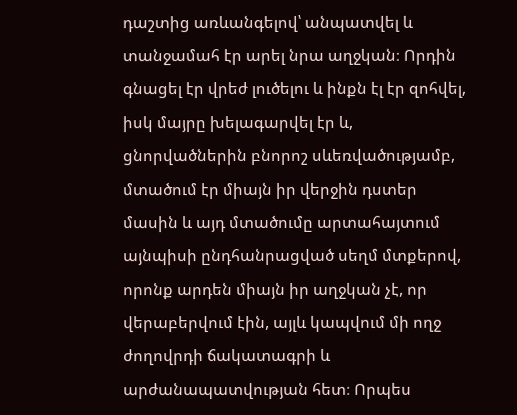դաշտից առևանգելով՝ անպատվել և տանջամահ էր արել նրա աղջկան։ Որդին գնացել էր վրեժ լուծելու և ինքն էլ էր զոհվել, իսկ մայրը խելագարվել էր և, ցնորվածներին բնորոշ սևեռվածությամբ, մտածում էր միայն իր վերջին դստեր մասին և այդ մտածումը արտահայտում այնպիսի ընդհանրացված սեղմ մտքերով, որոնք արդեն միայն իր աղջկան չէ, որ վերաբերվում էին, այլև կապվում մի ողջ ժողովրդի ճակատագրի և արժանապատվության հետ։ Որպես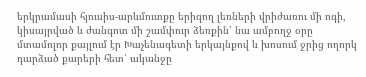երկրամասի հյուսիս-արևմուտքը երիզող լեռների վրիժառու մի ոգի, կիսայրված և ժանգոտ մի շամփուր ձեռքին՝ նա ամբողջ օրը մտամոլոր քայլում էր Խաչենագետի երկայնքով և խոսում ջրից ողորկ դարձած քարերի հետ՝ ականջը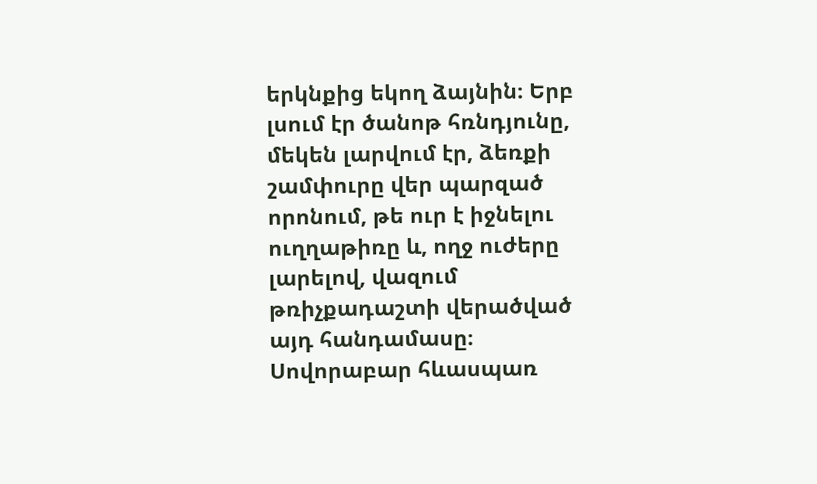երկնքից եկող ձայնին։ Երբ լսում էր ծանոթ հռնդյունը, մեկեն լարվում էր, ձեռքի շամփուրը վեր պարզած որոնում, թե ուր է իջնելու ուղղաթիռը և, ողջ ուժերը լարելով, վազում թռիչքադաշտի վերածված այդ հանդամասը։ Սովորաբար հևասպառ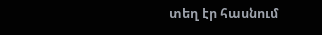տեղ էր հասնում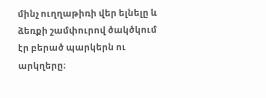մինչ ուղղաթիռի վեր ելնելը և ձեռքի շամփուրով ծակծկում էր բերած պարկերն ու արկղերը։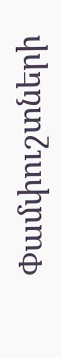Փամփուշտների